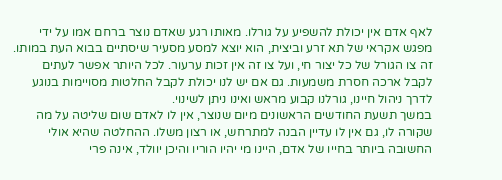לאף אדם אין יכולת להשפיע על גורלו. מאותו רגע שאדם נוצר ברחם אמו על ידי מפגש אקראי של תא זרע וביצית, הוא יוצא למסע מסעיר שיסתיים בבוא העת במותו. זה צו הגורל של כל יצור חי, ועל צו זה אין זכות ערעור. לכל היותר אפשר לעתים לקבל ארכה חסרת משמעות. גם אם יש לנו יכולת לקבל החלטות מסויימות בנוגע לדרך ניהול חיינו, גורלנו קבוע מראש ואינו ניתן לשינוי.
במשך תשעת החודשים הראשונים מיום שנוצר, אין לו לאדם שום שליטה על מה שקורה לו, גם אין לו עדיין הבנה למתרחש, או רצון משלו. ההחלטה שהיא אולי החשובה ביותר בחייו של אדם, היינו מי יהיו הוריו והיכן יוולד, אינה פרי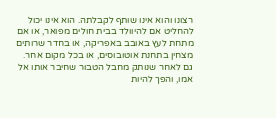רצונו והוא אינו שותף לקבלתה. הוא אינו יכול להחליט אם להיוולד בבית חולים מפואר, או אם מתחת לעץ באובב באפריקה, או בחדר שרותים מצחין בתחנת אוטובוסים, או בכל מקום אחר.
גם לאחר שנותק מחבל הטבור שחיבר אותו אל אמו, והפך להיות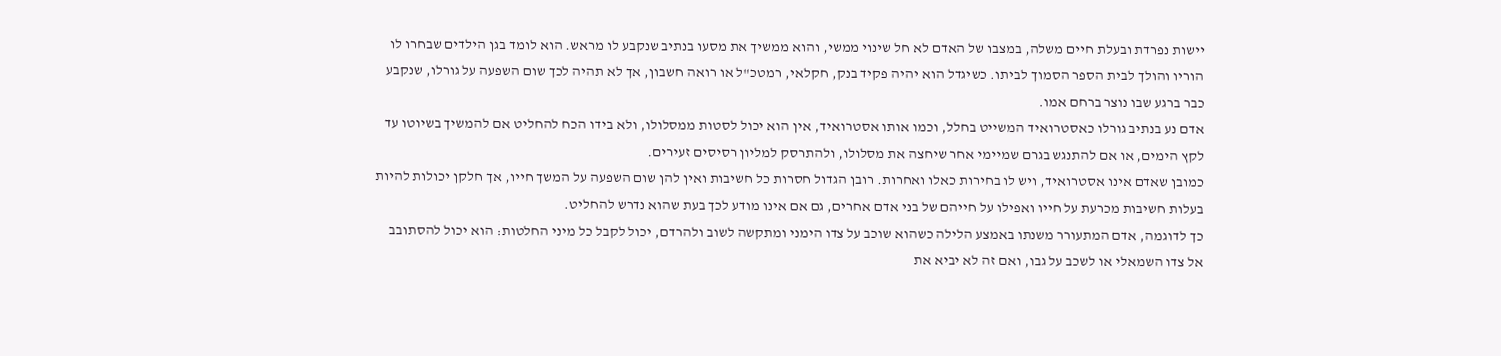יישות נפרדת ובעלת חיים משלה, במצבו של האדם לא חל שינוי ממשי, והוא ממשיך את מסעו בנתיב שנקבע לו מראש. הוא לומד בגן הילדים שבחרו לו הוריו והולך לבית הספר הסמוך לביתו. כשיגדל הוא יהיה פקיד בנק, חקלאי, רמטכ"ל או רואה חשבון, אך לא תהיה לכך שום השפעה על גורלו, שנקבע כבר ברגע שבו נוצר ברחם אמו.
אדם נע בנתיב גורלו כאסטרואיד המשייט בחלל, וכמו אותו אסטרואיד, אין הוא יכול לסטות ממסלולו, ולא בידו הכח להחליט אם להמשיך בשיוטו עד לקץ הימים, או אם להתנגש בגרם שמיימי אחר שיחצה את מסלולו, ולהתרסק למליון רסיסים זעירים.
כמובן שאדם אינו אסטרואיד, ויש לו בחירות כאלו ואחרות. רובן הגדול חסרות כל חשיבות ואין להן שום השפעה על המשך חייו, אך חלקן יכולות להיות בעלות חשיבות מכרעת על חייו ואפילו על חייהם של בני אדם אחרים, גם אם אינו מודע לכך בעת שהוא נדרש להחליט.
כך לדוגמה, אדם המתעורר משנתו באמצע הלילה כשהוא שוכב על צדו הימני ומתקשה לשוב ולהרדם, יכול לקבל כל מיני החלטות: הוא יכול להסתובב אל צדו השמאלי או לשכב על גבו, ואם זה לא יביא את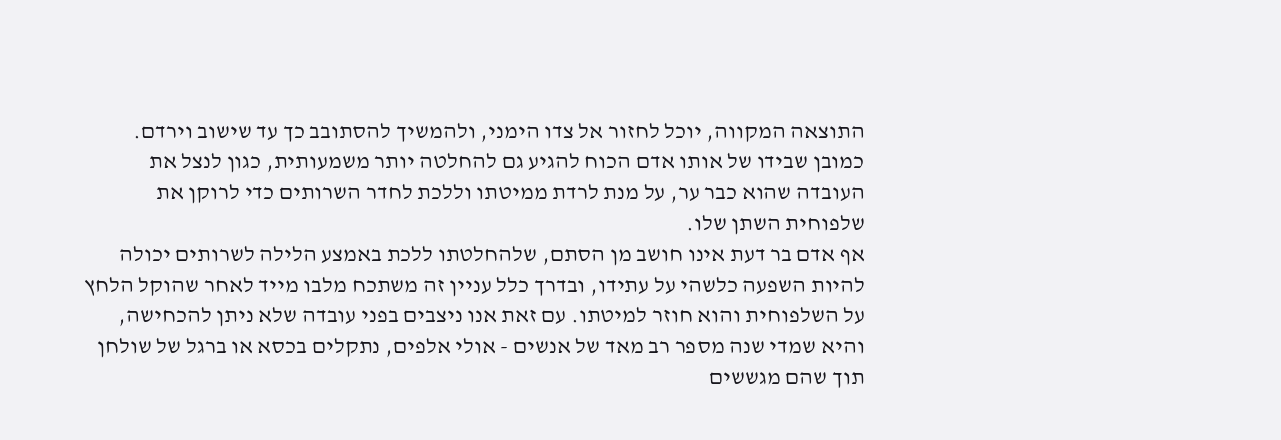התוצאה המקווה, יוכל לחזור אל צדו הימני, ולהמשיך להסתובב כך עד שישוב וירדם. כמובן שבידו של אותו אדם הכוח להגיע גם להחלטה יותר משמעותית, כגון לנצל את העובדה שהוא כבר ער, על מנת לרדת ממיטתו וללכת לחדר השרותים כדי לרוקן את שלפוחית השתן שלו.
אף אדם בר דעת אינו חושב מן הסתם, שלהחלטתו ללכת באמצע הלילה לשרותים יכולה להיות השפעה כלשהי על עתידו, ובדרך כלל עניין זה משתכח מלבו מייד לאחר שהוקל הלחץ על השלפוחית והוא חוזר למיטתו. עם זאת אנו ניצבים בפני עובדה שלא ניתן להכחישה, והיא שמדי שנה מספר רב מאד של אנשים - אולי אלפים, נתקלים בכסא או ברגל של שולחן תוך שהם מגששים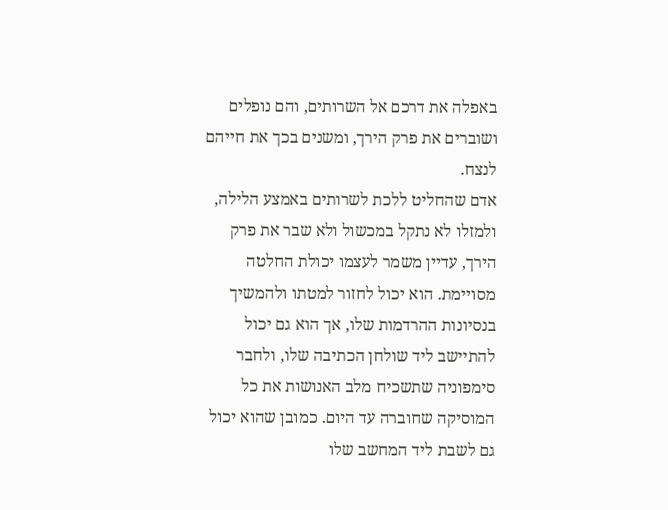באפלה את דרכם אל השרותים, והם נופלים ושוברים את פרק הירך, ומשנים בכך את חייהם לנצח.
אדם שהחליט ללכת לשרותים באמצע הלילה, ולמזלו לא נתקל במכשול ולא שבר את פרק הירך, עדיין משמר לעצמו יכולת החלטה מסויימת. הוא יכול לחזור למטתו ולהמשיך בנסיונות ההרדמות שלו, אך הוא גם יכול להתיישב ליד שולחן הכתיבה שלו, ולחבר סימפוניה שתשכיח מלב האנושות את כל המוסיקה שחוברה עד היום. כמובן שהוא יכול גם לשבת ליד המחשב שלו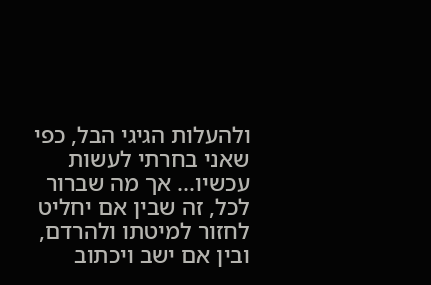ולהעלות הגיגי הבל, כפי שאני בחרתי לעשות עכשיו... אך מה שברור לכל, זה שבין אם יחליט לחזור למיטתו ולהרדם, ובין אם ישב ויכתוב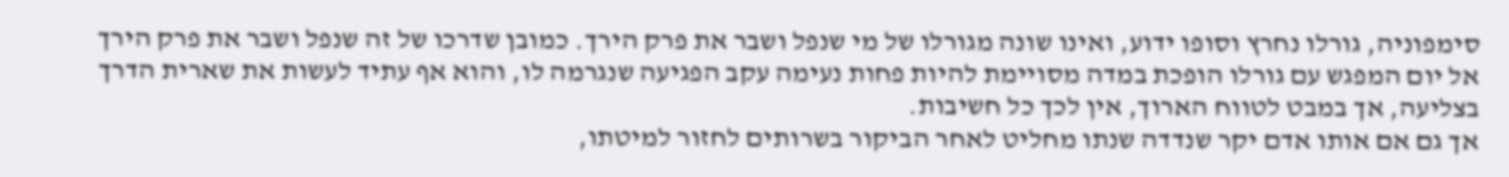סימפוניה, גורלו נחרץ וסופו ידוע, ואינו שונה מגורלו של מי שנפל ושבר את פרק הירך. כמובן שדרכו של זה שנפל ושבר את פרק הירך אל יום המפגש עם גורלו הופכת במדה מסויימת להיות פחות נעימה עקב הפגיעה שנגרמה לו, והוא אף עתיד לעשות את שארית הדרך בצליעה, אך במבט לטווח הארוך, אין לכך כל חשיבות.
אך גם אם אותו אדם יקר שנדדה שנתו מחליט לאחר הביקור בשרותים לחזור למיטתו,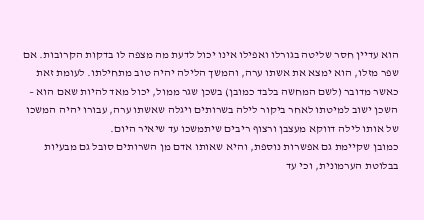הוא עדיין חסר שליטה בגורלו ואפילו אינו יכול לדעת מה מצפה לו בדקות הקרובות. אם שפר מזלו, הוא ימצא את אשתו ערה, והמשך הלילה יהיה טוב מתחילתו. לעומת זאת כאשר מדובר (לשם המחשה בלבד כמובן) בשכן שגר ממול, יכול מאד להיות שאם הוא – השכן ישוב למיטתו לאחר ביקור לילה בשרותים ויגלה שאשתו ערה, עבורו יהיה המשכו של אותו לילה דווקא מעצבן ורצוף ריבים שיתמשכו עד שיאיר היום.
כמובן שקיימת גם אפשרות נוספת, והיא שאותו אדם מן השרותים סובל גם מבעיות בבלוטת הערמונית, וכי עד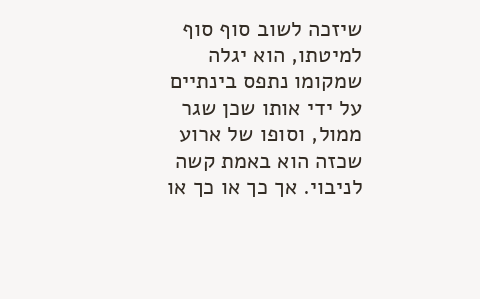שיזכה לשוב סוף סוף למיטתו, הוא יגלה שמקומו נתפס בינתיים על ידי אותו שכן שגר ממול, וסופו של ארוע שכזה הוא באמת קשה לניבוי. אך כך או כך או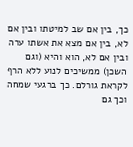כך, בין אם שב למיטתו ובין אם לא, בין אם מצא את אשתו ערה ובין אם לא, הוא והיא (וגם השכן) ממשיכים לנוע ללא הרף לקראת גורלם. כך ברגעי שמחה וכך גם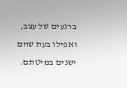ברגעים של עצב, ואפילו בעת שהם ישנים במיטתם.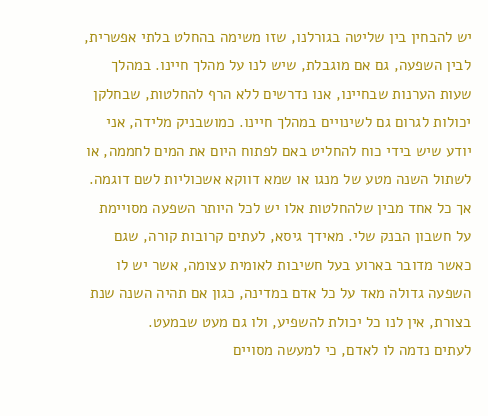יש להבחין בין שליטה בגורלנו, שזו משימה בהחלט בלתי אפשרית, לבין השפעה, גם אם מוגבלת, שיש לנו על מהלך חיינו. במהלך שעות הערנות שבחיינו, אנו נדרשים ללא הרף להחלטות, שבחלקן יכולות לגרום גם לשינויים במהלך חיינו. כמושבניק מלידה, אני יודע שיש בידי כוח להחליט באם לפתוח היום את המים לחממה, או לשתול השנה מטע של מנגו או שמא דווקא אשכוליות לשם דוגמה. אך כל אחד מבין שלהחלטות אלו יש לכל היותר השפעה מסויימת על חשבון הבנק שלי. מאידך גיסא, לעתים קרובות קורה, שגם כאשר מדובר בארוע בעל חשיבות לאומית עצומה, אשר יש לו השפעה גדולה מאד על כל אדם במדינה, כגון אם תהיה השנה שנת בצורת, אין לנו כל יכולת להשפיע, ולו גם מעט שבמעט.
לעתים נדמה לו לאדם, כי למעשה מסויים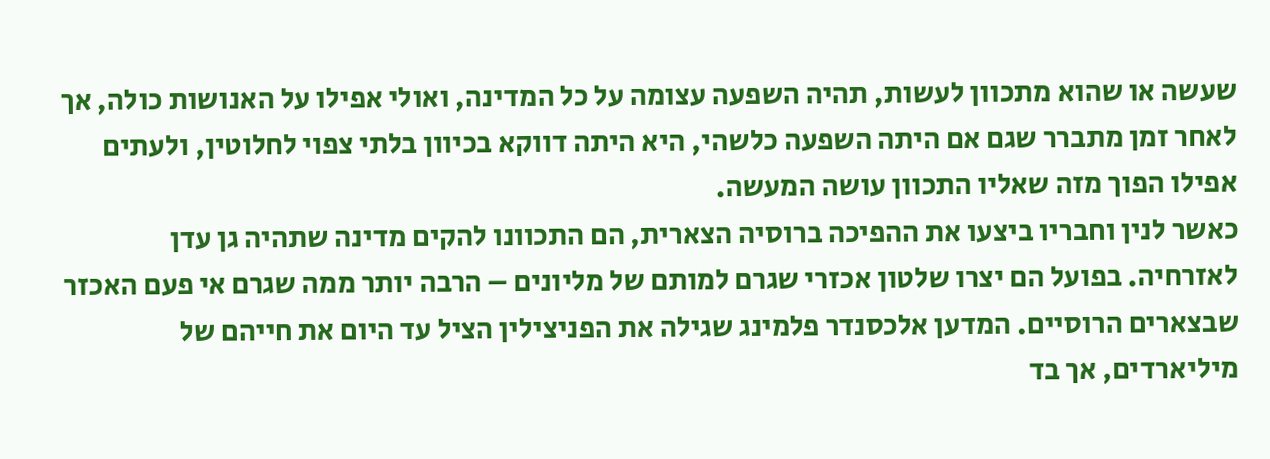שעשה או שהוא מתכוון לעשות, תהיה השפעה עצומה על כל המדינה, ואולי אפילו על האנושות כולה, אך לאחר זמן מתברר שגם אם היתה השפעה כלשהי, היא היתה דווקא בכיוון בלתי צפוי לחלוטין, ולעתים אפילו הפוך מזה שאליו התכוון עושה המעשה.
כאשר לנין וחבריו ביצעו את ההפיכה ברוסיה הצארית, הם התכוונו להקים מדינה שתהיה גן עדן לאזרחיה. בפועל הם יצרו שלטון אכזרי שגרם למותם של מליונים – הרבה יותר ממה שגרם אי פעם האכזר שבצארים הרוסיים. המדען אלכסנדר פלמינג שגילה את הפניצילין הציל עד היום את חייהם של מיליארדים, אך בד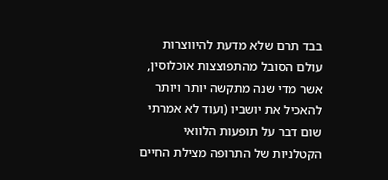בבד תרם שלא מדעת להיווצרות עולם הסובל מהתפוצצות אוכלוסין, אשר מדי שנה מתקשה יותר ויותר להאכיל את יושביו (ועוד לא אמרתי שום דבר על תופעות הלוואי הקטלניות של התרופה מצילת החיים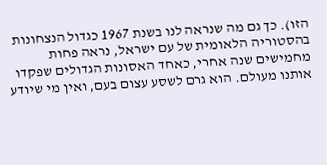הזו). כך גם מה שנראה לנו בשנת 1967 כגדול הנצחונות בהסטוריה הלאומית של עם ישראל, נראה פחות מחמישים שנה אחרי, כאחד האסונות הגדולים שפקדו אותנו מעולם. הוא גרם לשסע עצום בעם, ואין מי שיודע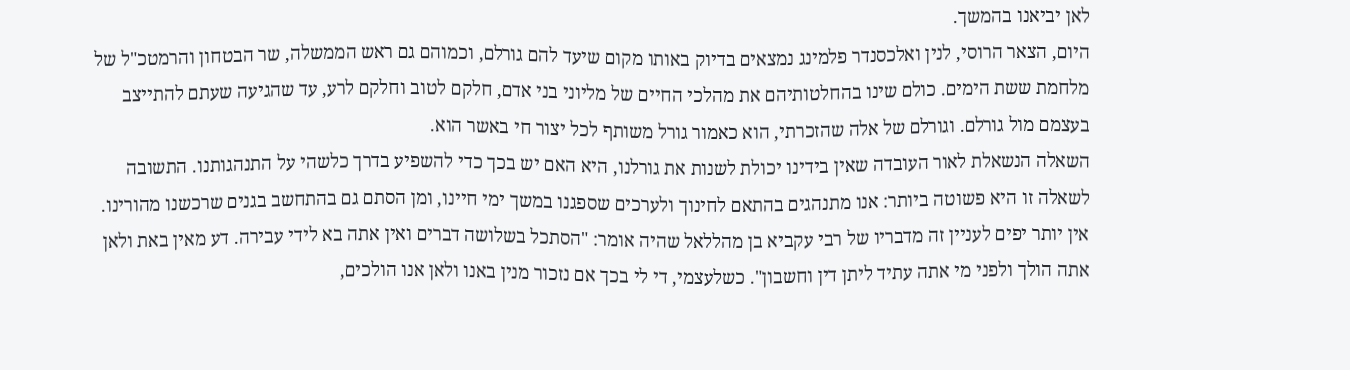לאן יביאנו בהמשך.
היום, הצאר הרוסי, לנין ואלכסנדר פלמינג נמצאים בדיוק באותו מקום שיעד להם גורלם, וכמוהם גם ראש הממשלה, שר הבטחון והרמטכ"ל של מלחמת ששת הימים. כולם שינו בהחלטותיהם את מהלכי החיים של מליוני בני אדם, חלקם לטוב וחלקם לרע, עד שהגיעה שעתם להתייצב בעצמם מול גורלם. וגורלם של אלה שהזכרתי, הוא כאמור גורל משותף לכל יצור חי באשר הוא.
השאלה הנשאלת לאור העובדה שאין בידינו יכולת לשנות את גורלנו, היא האם יש בכך כדי להשפיע בדרך כלשהי על התנהגותנו. התשובה לשאלה זו היא פשוטה ביותר: אנו מתנהגים בהתאם לחינוך ולערכים שספגנו במשך ימי חיינו, ומן הסתם גם בהתחשב בגנים שרכשנו מהורינו. אין יותר יפים לעניין זה מדבריו של רבי עקביא בן מהללאל שהיה אומר: "הסתכל בשלושה דברים ואין אתה בא לידי עבירה. דע מאין באת ולאן אתה הולך ולפני מי אתה עתיד ליתן דין וחשבון". כשלעצמי, די לי בכך אם נזכור מנין באנו ולאן אנו הולכים,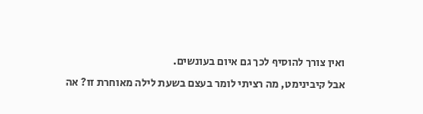ואין צורך להוסיף לכך גם איום בעונשים.
אבל קיבינימט, מה רציתי לומר בעצם בשעת לילה מאוחרת זו? אה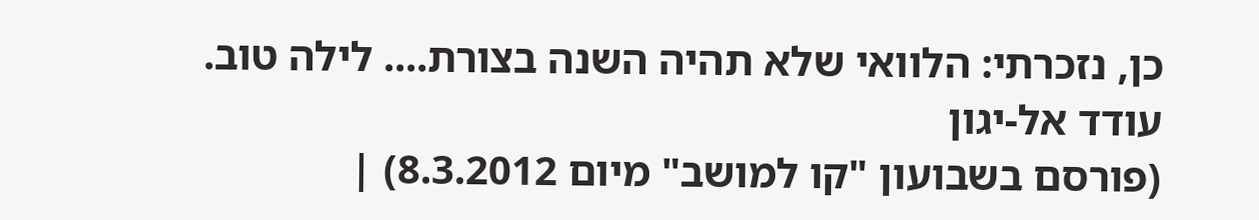כן, נזכרתי: הלוואי שלא תהיה השנה בצורת.... לילה טוב.
עודד אל-יגון
(פורסם בשבועון "קו למושב" מיום 8.3.2012) |